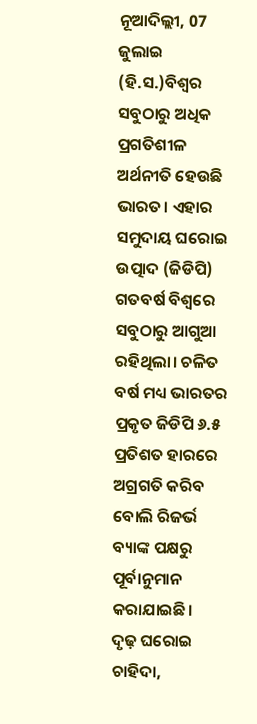ନୂଆଦିଲ୍ଲୀ, 07 ଜୁଲାଇ (ହି.ସ.)ବିଶ୍ୱର ସବୁଠାରୁ ଅଧିକ ପ୍ରଗତିଶୀଳ ଅର୍ଥନୀତି ହେଉଛି ଭାରତ। ଏହାର ସମୁଦାୟ ଘରୋଇ ଉତ୍ପାଦ (ଜିଡିପି) ଗତବର୍ଷ ବିଶ୍ୱରେ ସବୁଠାରୁ ଆଗୁଆ ରହିଥିଲା। ଚଳିତ ବର୍ଷ ମଧ୍ୟ ଭାରତର ପ୍ରକୃତ ଜିଡିପି ୬.୫ ପ୍ରତିଶତ ହାରରେ ଅଗ୍ରଗତି କରିବ ବୋଲି ରିଜର୍ଭ ବ୍ୟାଙ୍କ ପକ୍ଷରୁ ପୂର୍ବାନୁମାନ କରାଯାଇଛି।
ଦୃଢ଼ ଘରୋଇ ଚାହିଦା,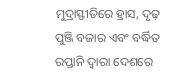ମୁଦ୍ରାସ୍ଫୀତିରେ ହ୍ରାସ, ଦୃଢ଼ ପୁଞ୍ଜି ବଜାର ଏବଂ ବର୍ଦ୍ଧିତ ରପ୍ତାନି ଦ୍ୱାରା ଦେଶରେ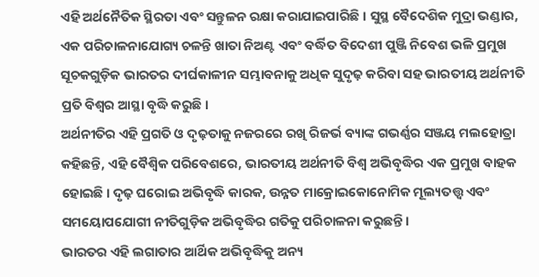ଏହି ଅର୍ଥନୈତିକ ସ୍ଥିରତା ଏବଂ ସନ୍ତୁଳନ ରକ୍ଷା କରାଯାଇପାରିଛି। ସୁସ୍ଥ ବୈଦେଶିକ ମୁଦ୍ରା ଭଣ୍ଡାର, ଏକ ପରିଚାଳନାଯୋଗ୍ୟ ଚଳନ୍ତି ଖାତା ନିଅଣ୍ଟ ଏବଂ ବର୍ଦ୍ଧିତ ବିଦେଶୀ ପୁଞ୍ଜି ନିବେଶ ଭଳି ପ୍ରମୁଖ ସୂଚକଗୁଡ଼ିକ ଭାରତର ଦୀର୍ଘକାଳୀନ ସମ୍ଭାବନାକୁ ଅଧିକ ସୁଦୃଢ଼ କରିବା ସହ ଭାରତୀୟ ଅର୍ଥନୀତି ପ୍ରତି ବିଶ୍ୱର ଆସ୍ଥା ବୃଦ୍ଧି କରୁଛି।
ଅର୍ଥନୀତିର ଏହି ପ୍ରଗତି ଓ ଦୃଢ଼ତାକୁ ନଜରରେ ରଖି ରିଜର୍ଭ ବ୍ୟାଙ୍କ ଗଭର୍ଣ୍ଣର ସଞ୍ଜୟ ମଲହୋତ୍ରା କହିଛନ୍ତି, ଏହି ବୈଶ୍ୱିକ ପରିବେଶରେ, ଭାରତୀୟ ଅର୍ଥନୀତି ବିଶ୍ୱ ଅଭିବୃଦ୍ଧିର ଏକ ପ୍ରମୁଖ ବାହକ ହୋଇଛି। ଦୃଢ଼ ଘରୋଇ ଅଭିବୃଦ୍ଧି କାରକ, ଉନ୍ନତ ମାକ୍ରୋଇକୋନୋମିକ ମୂଲ୍ୟତତ୍ତ୍ୱ ଏବଂ ସମୟୋପଯୋଗୀ ନୀତିଗୁଡ଼ିକ ଅଭିବୃଦ୍ଧିର ଗତିକୁ ପରିଚାଳନା କରୁଛନ୍ତି।
ଭାରତର ଏହି ଲଗାତାର ଆର୍ଥିକ ଅଭିବୃଦ୍ଧିକୁ ଅନ୍ୟ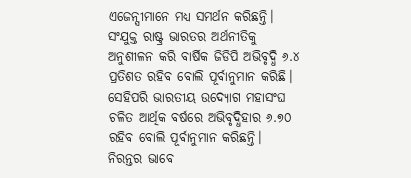ଏଜେନ୍ସୀମାନେ ମଧ୍ୟ ସମର୍ଥନ କରିଛନ୍ତି। ସଂଯୁକ୍ତ ରାଷ୍ଟ୍ର ଭାରତର ଅର୍ଥନୀତିକୁ ଅନୁଶୀଳନ କରି ବାର୍ଷିକ ଜିଡିପି ଅଭିବୃଦ୍ଧି ୬.୪ ପ୍ରତିଶତ ରହିବ ବୋଲି ପୂର୍ବାନୁମାନ କରିଛି। ସେହିପରି ଭାରତୀୟ ଉଦ୍ୟୋଗ ମହାସଂଘ ଚଳିତ ଆର୍ଥିକ ବର୍ଷରେ ଅଭିବୃଦ୍ଧିହାର ୬.୭୦ ରହିବ ବୋଲି ପୂର୍ବାନୁମାନ କରିଛନ୍ତି।
ନିରନ୍ତର ଭାବେ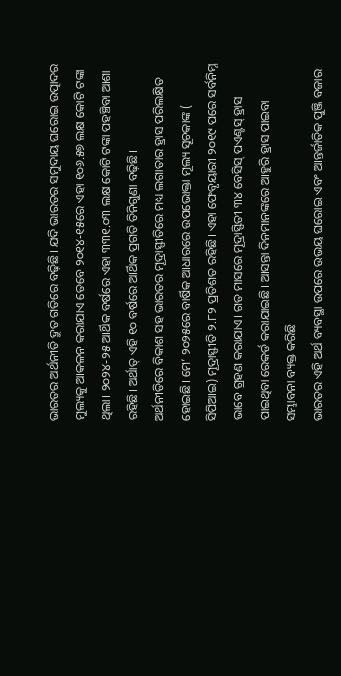ଭାରତର ଅର୍ଥନୀତି ଦ୍ରୁତ ଗତିରେ ବଢ଼ିଛି। ଯଦି ଭାରତର ସମୁଦାୟ ଘରୋଇ ଉତ୍ପାଦର ମୁଲ୍ୟକୁ ଆକଳନ କରାଯାଏ ତେବେ ୨୦୧୪-୧୫ରେ ଏହା ୧୦୬.୫୭ ଲକ୍ଷ କୋଟି ଟଙ୍କା ଥିଲା। ୨୦୨୪-୨୫ ଆର୍ଥିକ ବର୍ଷରେ ଏହା ୩୩୧.୦୩ ଲକ୍ଷ କୋଟି ଟଙ୍କା ପହଞ୍ଚିବା ଆଶା ରହିଛି। ଅର୍ଥାତ୍ ଏହି ୧୦ ବର୍ଷରେ ଆର୍ଥିକ ପ୍ରଗତି ତିନିଗୁଣା ବଢ଼ିଛି।
ଅର୍ଥନୀତିରେ ବିକାଶ ସହ ଭାରତର ମୂଦ୍ରାସ୍ଫୀତିରେ ମଧ୍ୟ ଲଗାତାର ହ୍ରାସ ପରିଲକ୍ଷିତ ହୋଇଛି। ମେ’ ୨୦୨୫ରେ ବାର୍ଷିକ ଆଧାରରେ ଉପଭୋକ୍ତା ମୂଲ୍ୟ ସୂଚକାଙ୍କ ( ସିପିଆଇ) ମୂଦ୍ରାସ୍ଫୀତି ୨.୮୨ ପ୍ରତିଶତ ରହିଛି। ଏହା ଫେବୃୟାରୀ ୨୦୧୯ ପରେ ସର୍ବନିମ୍ନ ଭାବେ ଗ୍ରହଣ କରାଯାଏ। ଗତ ମାସରେ ମୂଦ୍ରାସ୍ଫିତୀ ୩୪ ବେସିସ୍ ପଏଣ୍ଟସ୍ ହ୍ରାସ ପାଇଥିବା ରେକର୍ଡ କରାଯାଇଛି। ଆସନ୍ତା ଦିନମାନଙ୍କରେ ଆହୁରି ହ୍ରାସ ପାଇବା ସମ୍ଭାବନା ବ୍ୟକ୍ତ କରିଛି
ଭାରତର ଏହି ଅର୍ଥ ବ୍ୟବସ୍ଥା ଉପରେ ଉଭୟ ଘରୋଇ ଏବଂ ଆନ୍ତର୍ଜାତିକ ପୁଞ୍ଜି ବଜାର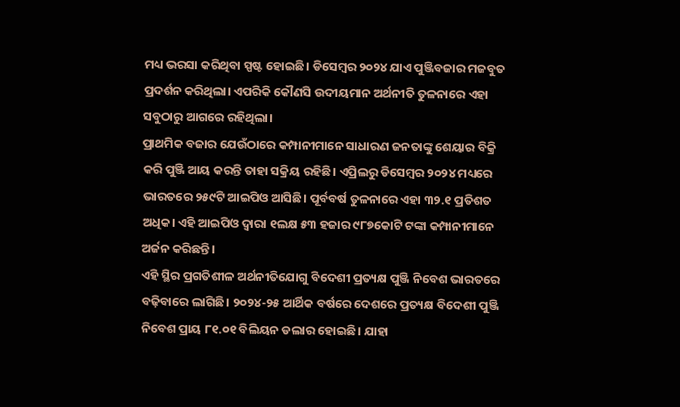ମଧ୍ୟ ଭରସା କରିଥିବା ସ୍ପଷ୍ଟ ହୋଇଛି। ଡିସେମ୍ବର ୨୦୨୪ ଯାଏ ପୁଞ୍ଜିବଜାର ମଜବୁତ ପ୍ରଦର୍ଶନ କରିଥିଲା। ଏପରିକି କୌଣସି ଉଦୀୟମାନ ଅର୍ଥନୀତି ତୁଳନାରେ ଏହା ସବୁଠାରୁ ଆଗରେ ରହିଥିଲା।
ପ୍ରାଥମିକ ବଜାର ଯେଉଁଠାରେ କମ୍ପାନୀମାନେ ସାଧାରଣ ଜନତାଙ୍କୁ ଶେୟାର ବିକ୍ରି କରି ପୁଞ୍ଜି ଆୟ କରନ୍ତି ତାହା ସକ୍ରିୟ ରହିଛି। ଏପ୍ରିଲରୁ ଡିସେମ୍ବର ୨୦୨୪ ମଧ୍ୟରେ ଭାରତରେ ୨୫୯ଟି ଆଇପିଓ ଆସିଛି। ପୂର୍ବବର୍ଷ ତୁଳନାରେ ଏହା ୩୨.୧ ପ୍ରତିଶତ ଅଧିକ। ଏହି ଆଇପିଓ ଦ୍ୱାରା ୧ଲକ୍ଷ ୫୩ ହଜାର ୯୮୭କୋଟି ଟଙ୍କା କମ୍ପାନୀମାନେ ଅର୍ଜନ କରିଛନ୍ତି।
ଏହି ସ୍ଥିର ପ୍ରଗତିଶୀଳ ଅର୍ଥନୀତିଯୋଗୁ ବିଦେଶୀ ପ୍ରତ୍ୟକ୍ଷ ପୁଞ୍ଜି ନିବେଶ ଭାରତରେ ବଢ଼ିବାରେ ଲାଗିଛି। ୨୦୨୪-୨୫ ଆର୍ଥିକ ବର୍ଷରେ ଦେଶରେ ପ୍ରତ୍ୟକ୍ଷ ବିଦେଶୀ ପୁଞ୍ଜି ନିବେଶ ପ୍ରାୟ ୮୧.୦୧ ବିଲିୟନ ଡଲାର ହୋଇଛି। ଯାହା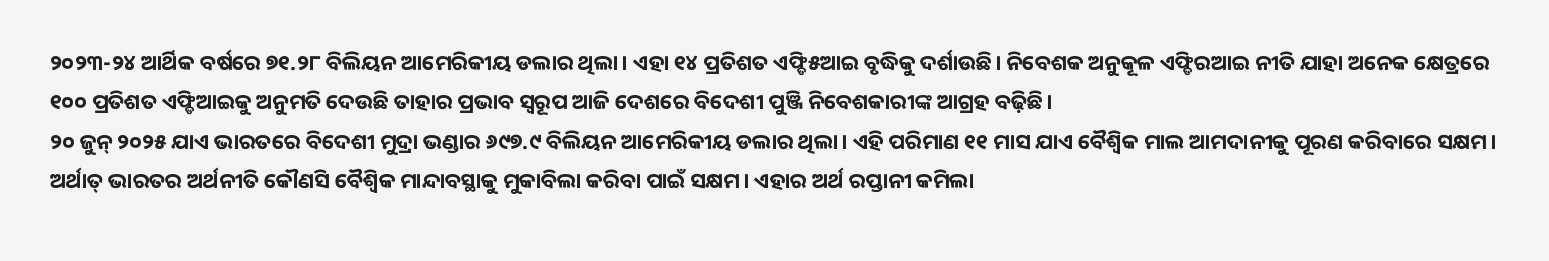୨୦୨୩-୨୪ ଆର୍ଥିକ ବର୍ଷରେ ୭୧.୨୮ ବିଲିୟନ ଆମେରିକୀୟ ଡଲାର ଥିଲା। ଏହା ୧୪ ପ୍ରତିଶତ ଏଫ୍ଡି୫ଆଇ ବୃଦ୍ଧିକୁ ଦର୍ଶାଉଛି। ନିବେଶକ ଅନୁକୂଳ ଏଫ୍ଡିରଆଇ ନୀତି ଯାହା ଅନେକ କ୍ଷେତ୍ରରେ ୧୦୦ ପ୍ରତିଶତ ଏଫ୍ଡିଆଇକୁ ଅନୁମତି ଦେଉଛି ତାହାର ପ୍ରଭାବ ସ୍ୱରୂପ ଆଜି ଦେଶରେ ବିଦେଶୀ ପୁଞ୍ଜି ନିବେଶକାରୀଙ୍କ ଆଗ୍ରହ ବଢ଼ିଛି।
୨୦ ଜୁନ୍ ୨୦୨୫ ଯାଏ ଭାରତରେ ବିଦେଶୀ ମୁଦ୍ରା ଭଣ୍ଡାର ୬୯୭.୯ ବିଲିୟନ ଆମେରିକୀୟ ଡଲାର ଥିଲା। ଏହି ପରିମାଣ ୧୧ ମାସ ଯାଏ ବୈଶ୍ୱିକ ମାଲ ଆମଦାନୀକୁ ପୂରଣ କରିବାରେ ସକ୍ଷମ। ଅର୍ଥାତ୍ ଭାରତର ଅର୍ଥନୀତି କୌଣସି ବୈଶ୍ୱିକ ମାନ୍ଦାବସ୍ଥାକୁ ମୁକାବିଲା କରିବା ପାଇଁ ସକ୍ଷମ। ଏହାର ଅର୍ଥ ରପ୍ତାନୀ କମିଲା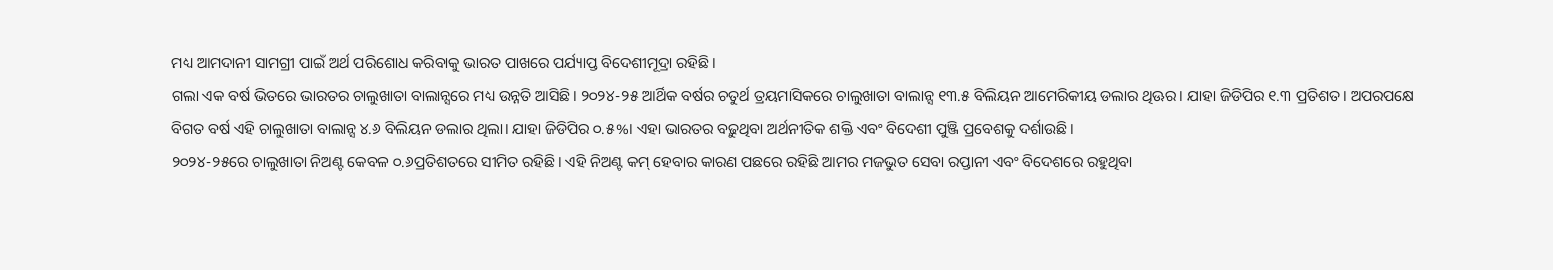ମଧ୍ୟ ଆମଦାନୀ ସାମଗ୍ରୀ ପାଇଁ ଅର୍ଥ ପରିଶୋଧ କରିବାକୁ ଭାରତ ପାଖରେ ପର୍ଯ୍ୟାପ୍ତ ବିଦେଶୀମୂଦ୍ରା ରହିଛି।
ଗଲା ଏକ ବର୍ଷ ଭିତରେ ଭାରତର ଚାଲୁଖାତା ବାଲାନ୍ସରେ ମଧ୍ୟ ଉନ୍ନତି ଆସିଛି। ୨୦୨୪-୨୫ ଆର୍ଥିକ ବର୍ଷର ଚତୁର୍ଥ ତ୍ରୟମାସିକରେ ଚାଲୁଖାତା ବାଲାନ୍ସ ୧୩.୫ ବିଲିୟନ ଆମେରିକୀୟ ଡଲାର ଥିଊର। ଯାହା ଜିଡିପିର ୧.୩ ପ୍ରତିଶତ। ଅପରପକ୍ଷେ ବିଗତ ବର୍ଷ ଏହି ଚାଲୁଖାତା ବାଲାନ୍ସ ୪.୬ ବିଲିୟନ ଡଲାର ଥିଲା। ଯାହା ଜିଡିପିର ୦.୫%। ଏହା ଭାରତର ବଢ଼ୁଥିବା ଅର୍ଥନୀତିକ ଶକ୍ତି ଏବଂ ବିଦେଶୀ ପୁଞ୍ଜି ପ୍ରବେଶକୁ ଦର୍ଶାଉଛି।
୨୦୨୪-୨୫ରେ ଚାଲୁଖାତା ନିଅଣ୍ଟ କେବଳ ୦.୬ପ୍ରତିଶତରେ ସୀମିତ ରହିଛି। ଏହି ନିଅଣ୍ଟ କମ୍ ହେବାର କାରଣ ପଛରେ ରହିଛି ଆମର ମଜଭୁତ ସେବା ରପ୍ତାନୀ ଏବଂ ବିଦେଶରେ ରହୁଥିବା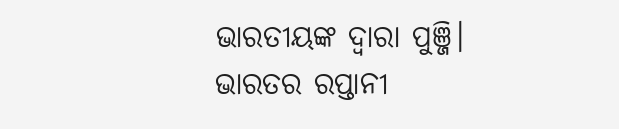ଭାରତୀୟଙ୍କ ଦ୍ୱାରା ପୁଞ୍ଜି।
ଭାରତର ରପ୍ତାନୀ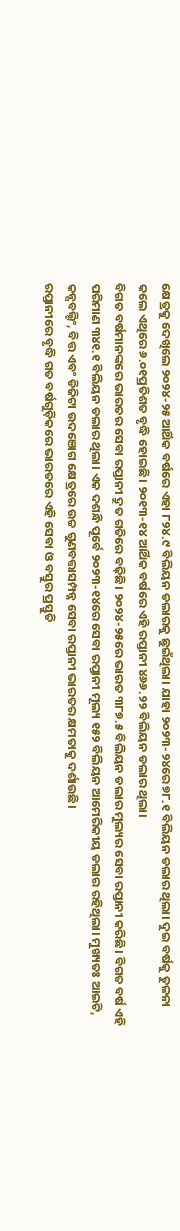କ୍ଷେତ୍ରକୁ ଦେଖିଲେ ୨୦୨୪-୨୫ ଆର୍ଥିକ ବର୍ଷରେ ଏହା ୮୨୪.୯ ବିଲିୟନ ଡଲାରକୁ ଛୁଇଁଥିଲା। ଯାହା ୨୦୨୩-୨୪ରେ ୭୮.୧ ବିଲିୟନ ଡଲାର ଥିଲା। ଦୁଇ ବର୍ଷକୁ ତୁଳନା କଲେ ଏଥିରେ ୬.୦୧ପ୍ରତିଶତ ବୃଦ୍ଧି ହୋଇଛି। ୨୦୧୩-୧୪ ଆର୍ଥିକ ବର୍ଷରେ ଏହି ରପ୍ତାନୀ ୪୬୬.୨୨ ବିଲିୟନ ଡଲାର ଥିଲା।
ବିଗତ ବର୍ଷମାନଙ୍କରେ ଭାରତର ସେବା ରପ୍ତାନୀ ଦ୍ରୁତ ଗତିରେ ବଢ଼ିଛି। ୨୦୨୪-୨୫ରେ ଭାରତ ୩୮୭.୫ ବିଲିୟନ ଡଲାର ମୁଲ୍ୟର ସେବା ରପ୍ତାନୀ କରିଛି। ବିଗତ ବର୍ଷ ଏହି ପରିମାଣ ୩୪୧.୧ ବିଲିୟନ ଡଲାର ଥିଲା। ଏକ ଦଶନ୍ଧି ପୂର୍ବେ ୨୦୨୩-୧୪ରେ ସେବା ରପ୍ତାନୀ ମୂଲ୍ୟ ୧୫୨ ବିଲିୟନ ଆମେରିକୀୟ ଡଲାର ରହିଥିଲା। ମୁଖ୍ୟତଃ ଆଇଟି, କନ୍ସବଲ୍ଟିଂ, ବିତ୍ତ ଏବଂ ଡିଜିଟା ଉଦଞୋଗ କ୍ଷେତ୍ରରେ ଉଚ୍ଚ ଗୁଣବତ୍ତାସମ୍ପନ୍ନ ସେବା ରପ୍ତାନୀ ଭାରତର କ୍ଷମତାକୁ ଦର୍ଶାଉଛି।
ରପ୍ତାନୀରେ ବୃଦ୍ଧି ଗତ ବର୍ଷଗୁଡ଼ିକରେ ଭାରତରେ ଏହି ସେବା ଓ ବସ୍ତୁର ପ୍ରସ୍ତୁତି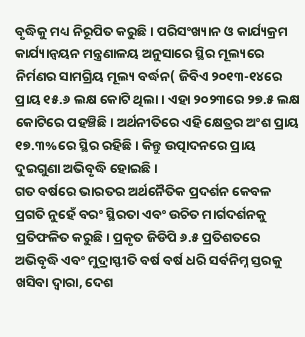ବୃଦ୍ଧିକୁ ମଧ୍ୟ ନିରୂପିତ କରୁଛି। ପରିସଂଖ୍ୟାନ ଓ କାର୍ଯ୍ୟକ୍ରମ କାର୍ଯ୍ୟାନ୍ୱୟନ ମନ୍ତ୍ରଣାଳୟ ଅନୁସାରେ ସ୍ଥିର ମୂଲ୍ୟରେ ନିର୍ମଣର ସାମଗ୍ରିୟ ମୂଲ୍ୟ ବର୍ଦ୍ଧନ( ଜିବିଏ ୨୦୧୩-୧୪ରେ ପ୍ରାୟ ୧୫.୬ ଲକ୍ଷ କୋଟି ଥିଲା। ଏହା ୨୦୨୩ରେ ୨୭.୫ ଲକ୍ଷ କୋଟିରେ ପହଞ୍ଚିଛି। ଅର୍ଥନୀତିରେ ଏହି କ୍ଷେତ୍ରର ଅଂଶ ପ୍ରାୟ ୧୭.୩%ରେ ସ୍ଥିର ରହିଛି। କିନ୍ତୁ ଉତ୍ପାଦନରେ ପ୍ରାୟ ଦୁଇଗୁଣା ଅଭିବୃଦ୍ଧି ହୋଇଛି।
ଗତ ବର୍ଷରେ ଭାରତର ଅର୍ଥନୈତିକ ପ୍ରଦର୍ଶନ କେବଳ ପ୍ରଗତି ନୁହେଁ ବରଂ ସ୍ଥିରତା ଏବଂ ଉଚିତ ମାର୍ଗଦର୍ଶନକୁ ପ୍ରତିଫଳିତ କରୁଛି। ପ୍ରକୃତ ଜିଡିପି ୬.୫ ପ୍ରତିଶତରେ ଅଭିବୃଦ୍ଧି ଏବଂ ମୁଦ୍ରାସ୍ଫୀତି ବର୍ଷ ବର୍ଷ ଧରି ସର୍ବନିମ୍ନ ସ୍ତରକୁ ଖସିବା ଦ୍ୱାରା, ଦେଶ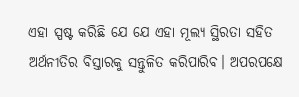ଏହା ସ୍ପଷ୍ଟ କରିଛି ଯେ ଯେ ଏହା ମୂଲ୍ୟ ସ୍ଥିରତା ସହିତ ଅର୍ଥନୀତିର ବିସ୍ତାରକୁ ସନ୍ତୁଳିତ କରିପାରିବ। ଅପରପକ୍ଷେ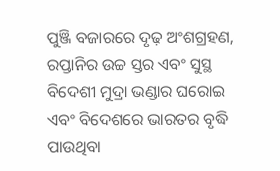ପୁଞ୍ଜି ବଜାରରେ ଦୃଢ଼ ଅଂଶଗ୍ରହଣ, ରପ୍ତାନିର ଉଚ୍ଚ ସ୍ତର ଏବଂ ସୁସ୍ଥ ବିଦେଶୀ ମୁଦ୍ରା ଭଣ୍ଡାର ଘରୋଇ ଏବଂ ବିଦେଶରେ ଭାରତର ବୃଦ୍ଧି ପାଉଥିବା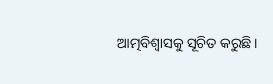ଆତ୍ମବିଶ୍ୱାସକୁ ସୂଚିତ କରୁଛି।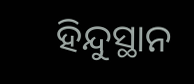ହିନ୍ଦୁସ୍ଥାନ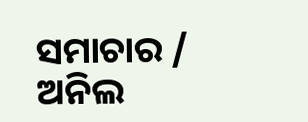ସମାଚାର / ଅନିଲ